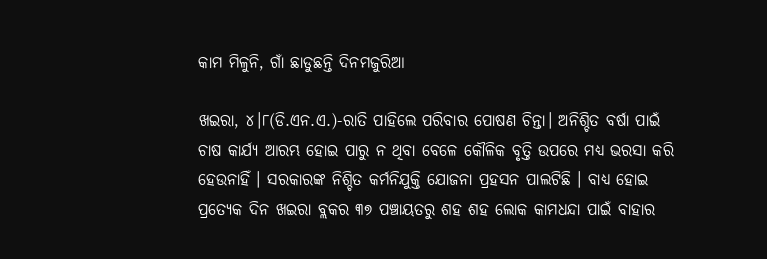କାମ ମିଳୁନି, ଗାଁ ଛାଡୁଛନ୍ତି ଦିନମଜୁରିଆ

ଖଇରା, ୪।୮(ଡି.ଏନ.ଏ.)-ରାତି ପାହିଲେ ପରିବାର ପୋଷଣ ଚିନ୍ତା। ଅନିଶ୍ଚିତ ବର୍ଷା ପାଇଁ ଚାଷ କାର୍ଯ୍ୟ ଆରମ୍ଭ ହୋଇ ପାରୁ ନ ଥିବା ବେଳେ କୌଳିକ ବୃତ୍ତି ଉପରେ ମଧ୍ୟ ଭରସା କରି ହେଉନାହିଁ । ସରକାରଙ୍କ ନିଶ୍ଚିତ କର୍ମନିଯୁକ୍ତି ଯୋଜନା ପ୍ରହସନ ପାଲଟିଛି । ବାଧ୍ୟ ହୋଇ ପ୍ରତ୍ୟେକ ଦିନ ଖଇରା ବ୍ଲକର ୩୭ ପଞ୍ଚାୟତରୁ ଶହ ଶହ ଲୋକ କାମଧନ୍ଦା ପାଇଁ ବାହାର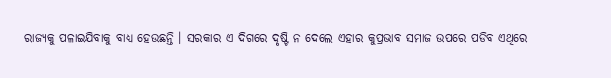ରାଜ୍ୟକୁ ପଳାଇଯିବାକୁ ବାଧ୍ୟ ହେଉଛନ୍ତି । ସରକାର ଏ ଦିଗରେ ଦୃଷ୍ଟି ନ ଦେଲେ ଏହାର କୁପ୍ରଭାବ ସମାଜ ଉପରେ ପଡିବ ଏଥିରେ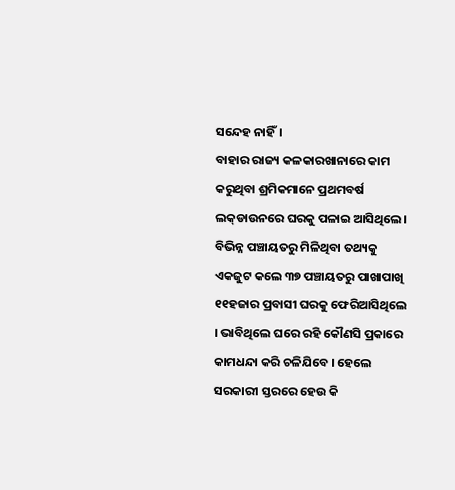ସନ୍ଦେହ ନାହିଁ।
ବାହାର ରାଜ୍ୟ କଳକାରଖାନାରେ କାମ କରୁଥିବା ଶ୍ରମିକମାନେ ପ୍ରଥମବର୍ଷ ଲକ୍‌ଡାଉନରେ ଘରକୁ ପଳାଇ ଆସିଥିଲେ। ବିଭିନ୍ନ ପଞ୍ଚାୟତରୁ ମିଳିଥିବା ତଥ୍ୟକୁ ଏକଜୁଟ କଲେ ୩୭ ପଞ୍ଚାୟତରୁ ପାଖାପାଖି ୧୧ହଜାର ପ୍ରବାସୀ ଘରକୁ ଫେରିଆସିଥିଲେ । ଭାବିଥିଲେ ଘରେ ରହି କୌଣସି ପ୍ରକାରେ କାମଧନ୍ଦା କରି ଚଳିଯିବେ । ହେଲେ ସରକାରୀ ସ୍ତରରେ ହେଉ କି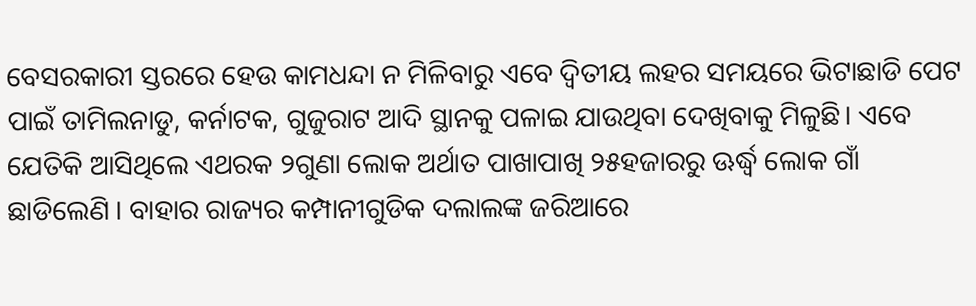ବେସରକାରୀ ସ୍ତରରେ ହେଉ କାମଧନ୍ଦା ନ ମିଳିବାରୁ ଏବେ ଦ୍ୱିତୀୟ ଲହର ସମୟରେ ଭିଟାଛାଡି ପେଟ ପାଇଁ ତାମିଲନାଡୁ, କର୍ନାଟକ, ଗୁଜୁରାଟ ଆଦି ସ୍ଥାନକୁ ପଳାଇ ଯାଉଥିବା ଦେଖିବାକୁ ମିଳୁଛି। ଏବେ ଯେତିକି ଆସିଥିଲେ ଏଥରକ ୨ଗୁଣା ଲୋକ ଅର୍ଥାତ ପାଖାପାଖି ୨୫ହଜାରରୁ ଊର୍ଦ୍ଧ୍ୱ ଲୋକ ଗାଁ ଛାଡିଲେଣି । ବାହାର ରାଜ୍ୟର କମ୍ପାନୀଗୁଡିକ ଦଲାଲଙ୍କ ଜରିଆରେ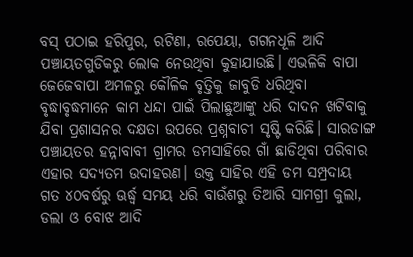ବସ୍‌ ପଠାଇ ହରିପୁର, ରଟିଣା, ରପେୟା, ଗଗନଧୂଳି ଆଦି ପଞ୍ଚାୟତଗୁଡିକରୁ ଲୋକ ନେଉଥିବା କୁହାଯାଉଛି। ଏଭଳିକି ବାପା ଜେଜେବାପା ଅମଳରୁ କୌଳିକ ବୃତ୍ତିକୁ ଜାବୁଡି ଧରିଥିବା ବୃଦ୍ଧାବୃଦ୍ଧମାନେ କାମ ଧନ୍ଦା ପାଇଁ ପିଲାଛୁଆଙ୍କୁ ଧରି ଦାଦନ ଖଟିବାକୁ ଯିବା ପ୍ରଶାସନର ଦକ୍ଷତା ଉପରେ ପ୍ରଶ୍ନବାଚୀ ସୃଷ୍ଟି କରିଛି। ସାରଡାଙ୍ଗ ପଞ୍ଚାୟତର ହନ୍ନାବାବୀ ଗ୍ରାମର ଡମସାହିରେ ଗାଁ ଛାଡିଥିବା ପରିବାର ଏହାର ସଦ୍ୟତମ ଉଦାହରଣ। ଉକ୍ତ ସାହିର ଏହି ଡମ ସମ୍ପ୍ରଦାୟ ଗତ ୪୦ବର୍ଷରୁ ଊର୍ଦ୍ଧ୍ୱ ସମୟ ଧରି ବାଉଁଶରୁ ତିଆରି ସାମଗ୍ରୀ କୁଲା, ଡଲା ଓ ବୋଝ ଆଦି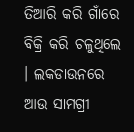ତିଆରି କରି ଗାଁରେ ବିକ୍ରି କରି ଚଳୁଥିଲେ । ଲକଡାଉନରେ ଆଉ ସାମଗ୍ରୀ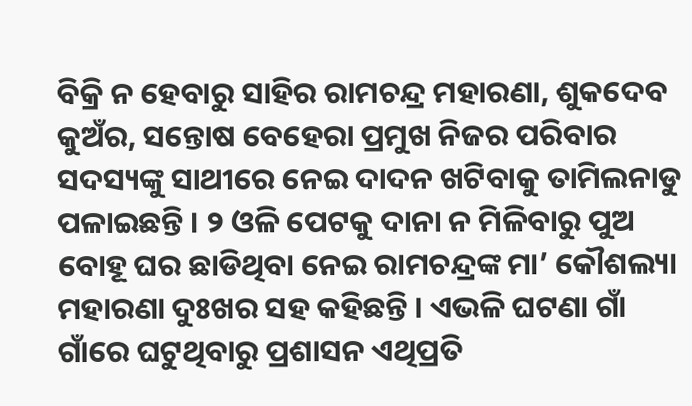ବିକ୍ରି ନ ହେବାରୁ ସାହିର ରାମଚନ୍ଦ୍ର ମହାରଣା, ଶୁକଦେବ କୁଅଁର, ସନ୍ତୋଷ ବେହେରା ପ୍ରମୁଖ ନିଜର ପରିବାର ସଦସ୍ୟଙ୍କୁ ସାଥୀରେ ନେଇ ଦାଦନ ଖଟିବାକୁ ତାମିଲନାଡୁ ପଳାଇଛନ୍ତି । ୨ ଓଳି ପେଟକୁ ଦାନା ନ ମିଳିବାରୁ ପୁଅ ବୋହୂ ଘର ଛାଡିଥିବା ନେଇ ରାମଚନ୍ଦ୍ରଙ୍କ ମା’ କୌଶଲ୍ୟା ମହାରଣା ଦୁଃଖର ସହ କହିଛନ୍ତି । ଏଭଳି ଘଟଣା ଗାଁ ଗାଁରେ ଘଟୁଥିବାରୁ ପ୍ରଶାସନ ଏଥିପ୍ରତି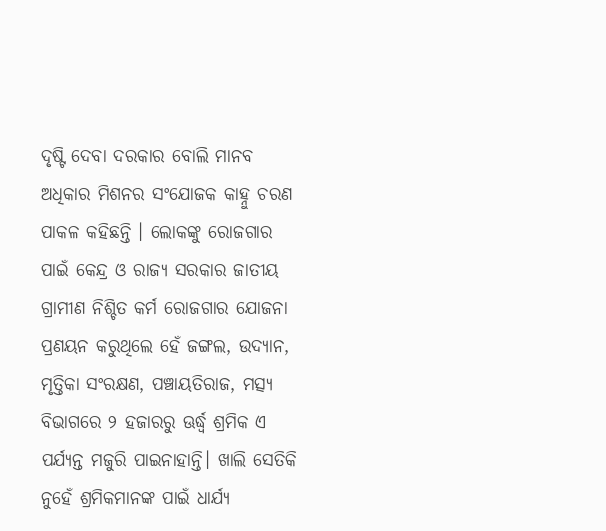ଦୃଷ୍ଟି ଦେବା ଦରକାର ବୋଲି ମାନବ ଅଧିକାର ମିଶନର ସଂଯୋଜକ କାହ୍ନୁ ଚରଣ ପାକଳ କହିଛନ୍ତି । ଲୋକଙ୍କୁ ରୋଜଗାର ପାଇଁ କେନ୍ଦ୍ର ଓ ରାଜ୍ୟ ସରକାର ଜାତୀୟ ଗ୍ରାମୀଣ ନିଶ୍ଚିତ କର୍ମ ରୋଜଗାର ଯୋଜନା ପ୍ରଣୟନ କରୁଥିଲେ ହେଁ ଜଙ୍ଗଲ, ଉଦ୍ୟାନ, ମୃତ୍ତିକା ସଂରକ୍ଷଣ, ପଞ୍ଚାୟତିରାଜ, ମତ୍ସ୍ୟ ବିଭାଗରେ ୨ ହଜାରରୁ ଊର୍ଦ୍ଧ୍ୱ ଶ୍ରମିକ ଏ ପର୍ଯ୍ୟନ୍ତ ମଜୁରି ପାଇନାହାନ୍ତି। ଖାଲି ସେତିକି ନୁହେଁ ଶ୍ରମିକମାନଙ୍କ ପାଇଁ ଧାର୍ଯ୍ୟ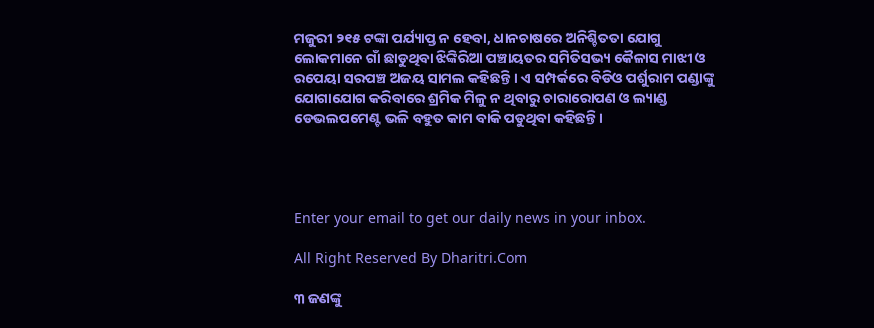ମଜୁରୀ ୨୧୫ ଟଙ୍କା ପର୍ଯ୍ୟାପ୍ତ ନ ହେବା, ଧାନଚାଷରେ ଅନିଶ୍ଚିତତା ଯୋଗୁ ଲୋକମାନେ ଗାଁ ଛାଡୁଥିବା ଝିଙ୍କିରିଆ ପଞ୍ଚାୟତର ସମିତିସଭ୍ୟ କୈଳାସ ମାଝୀ ଓ ରପେୟା ସରପଞ୍ଚ ଅଜୟ ସାମଲ କହିଛନ୍ତି । ଏ ସମ୍ପର୍କରେ ବିଡିଓ ପର୍ଶୁରାମ ପଣ୍ଡାଙ୍କୁ ଯୋଗାଯୋଗ କରିବାରେ ଶ୍ରମିକ ମିଳୁ ନ ଥିବାରୁ ଚାରାରୋପଣ ଓ ଲ୍ୟାଣ୍ଡ ଡେଭଲପମେଣ୍ଟ ଭଳି ବହୁତ କାମ ବାକି ପଡୁଥିବା କହିଛନ୍ତି।




Enter your email to get our daily news in your inbox.

All Right Reserved By Dharitri.Com

୩ ଜଣଙ୍କୁ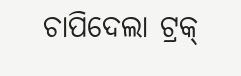ଚାପିଦେଲା ଟ୍ରକ୍‌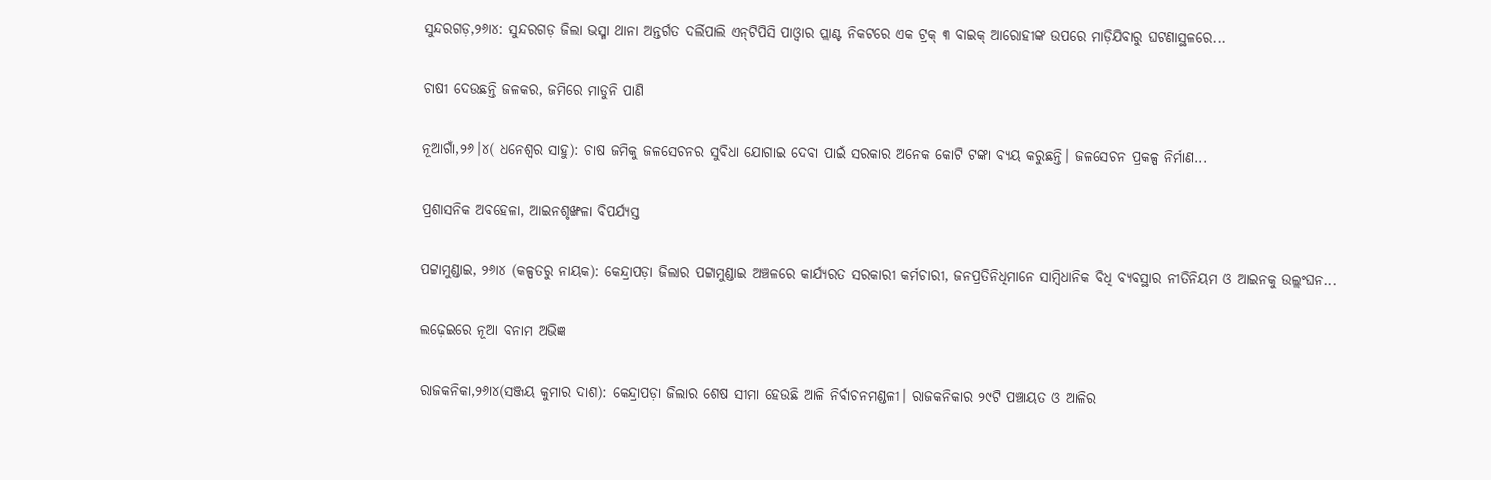ସୁନ୍ଦରଗଡ଼,୨୬ା୪: ସୁନ୍ଦରଗଡ଼ ଜିଲା ଭସ୍ମା ଥାନା ଅନ୍ତର୍ଗତ ଦର୍ଲିପାଲି ଏନ୍‌ଟିପିସି ପାଓ୍ବାର ପ୍ଲାଣ୍ଟ ନିକଟରେ ଏକ ଟ୍ରକ୍‌ ୩ ବାଇକ୍‌ ଆରୋହୀଙ୍କ ଉପରେ ମାଡ଼ିଯିବାରୁ ଘଟଣାସ୍ଥଳରେ...

ଚାଷୀ ଦେଉଛନ୍ତି ଜଳକର, ଜମିରେ ମାଡୁନି ପାଣି

ନୂଆଗାଁ,୨୬।୪( ଧନେଶ୍ୱର ସାହୁ): ଚାଷ ଜମିକୁ ଜଳସେଚନର ସୁବିଧା ଯୋଗାଇ ଦେବା ପାଇଁ ସରକାର ଅନେକ କୋଟି ଟଙ୍କା ବ୍ୟୟ କରୁଛନ୍ତି। ଜଳସେଚନ ପ୍ରକଳ୍ପ ନିର୍ମାଣ...

ପ୍ରଶାସନିକ ଅବହେଳା, ଆଇନଶୃଙ୍ଖଳା ବିପର୍ଯ୍ୟସ୍ତ

ପଟ୍ଟାମୁଣ୍ଡାଇ, ୨୬ା୪ (କଳ୍ପତରୁ ନାୟକ): କେନ୍ଦ୍ରାପଡ଼ା ଜିଲାର ପଟ୍ଟାମୁଣ୍ଡାଇ ଅଞ୍ଚଳରେ କାର୍ଯ୍ୟରତ ସରକାରୀ କର୍ମଚାରୀ, ଜନପ୍ରତିନିଧିମାନେ ସାମ୍ବିଧାନିକ ବିଧି ବ୍ୟବସ୍ଥାର ନୀତିନିୟମ ଓ ଆଇନକୁ ଉଲ୍ଲଂଘନ...

ଲଢ଼େଇରେ ନୂଆ ବନାମ ଅଭିଜ୍ଞ

ରାଜକନିକା,୨୬ା୪(ସଞ୍ଜୟ କୁମାର ଦାଶ): କେନ୍ଦ୍ରାପଡ଼ା ଜିଲାର ଶେଷ ସୀମା ହେଉଛି ଆଳି ନିର୍ବାଚନମଣ୍ଡଳୀ। ରାଜକନିକାର ୨୯ଟି ପଞ୍ଚାୟତ ଓ ଆଳିର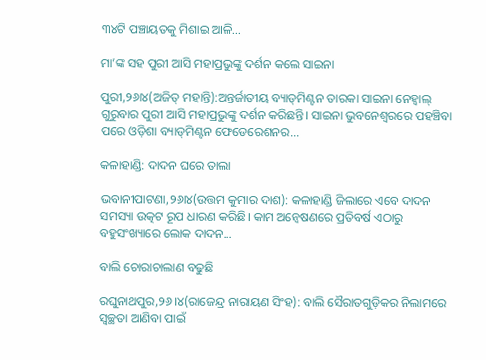୩୪ଟି ପଞ୍ଚାୟତକୁ ମିଶାଇ ଆଳି...

ମା’ଙ୍କ ସହ ପୁରୀ ଆସି ମହାପ୍ରଭୁଙ୍କୁ ଦର୍ଶନ କଲେ ସାଇନା

ପୁରୀ,୨୬ା୪(ଅଜିତ୍‌ ମହାନ୍ତି):ଅନ୍ତର୍ଜାତୀୟ ବ୍ୟାଡ୍‌ମିଣ୍ଟନ ତାରକା ସାଇନା ନେହ୍ବାଲ୍‌ ଗୁରୁବାର ପୁରୀ ଆସି ମହାପ୍ରଭୁଙ୍କୁ ଦର୍ଶନ କରିଛନ୍ତି। ସାଇନା ଭୁବନେଶ୍ୱରରେ ପହଞ୍ଚିବା ପରେ ଓଡ଼ିଶା ବ୍ୟାଡ୍‌ମିଣ୍ଟନ ଫେଡେରେଶନର...

କଳାହାଣ୍ଡି: ଦାଦନ ଘରେ ତାଲା

ଭବାନୀପାଟଣା,୨୬ା୪(ଉତ୍ତମ କୁମାର ଦାଶ): କଳାହାଣ୍ଡି ଜିଲାରେ ଏବେ ଦାଦନ ସମସ୍ୟା ଉତ୍କଟ ରୂପ ଧାରଣ କରିଛି। କାମ ଅନ୍ବେଷଣରେ ପ୍ରତିବର୍ଷ ଏଠାରୁ ବହୁସଂଖ୍ୟାରେ ଲୋକ ଦାଦନ...

ବାଲି ଚୋରାଚାଲାଣ ବଢୁଛି

ରଘୁନାଥପୁର,୨୬।୪(ରାଜେନ୍ଦ୍ର ନାରାୟଣ ସିଂହ): ବାଲି ସୈରାତଗୁଡ଼ିକର ନିଲାମରେ ସ୍ବଚ୍ଛତା ଆଣିବା ପାଇଁ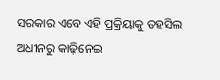ସରକାର ଏବେ ଏହି ପ୍ରକ୍ରିୟାକୁ ତହସିଲ ଅଧୀନରୁ କାଢ଼ିନେଇ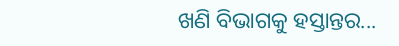ଖଣି ବିଭାଗକୁ ହସ୍ତାନ୍ତର...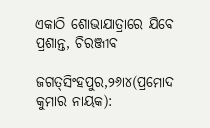ଏକାଠି ଶୋଭାଯାତ୍ରାରେ ଯିବେ ପ୍ରଶାନ୍ତ, ଚିରଞ୍ଜୀବ

ଜଗତ୍‌ସିଂହପୁର,୨୬ା୪(ପ୍ରମୋଦ କୁମାର ନାୟକ):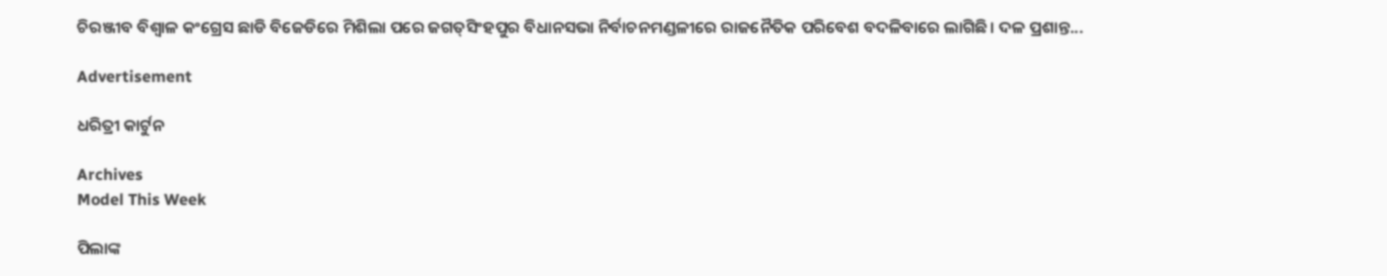ଚିରଞ୍ଜୀବ ବିଶ୍ୱାଳ କଂଗ୍ରେସ ଛାଡି ବିଜେଡିରେ ମିଶିଲା ପରେ ଜଗତ୍‌ସିଂହପୁର ବିଧାନସଭା ନିର୍ବାଚନମଣ୍ଡଳୀରେ ରାଜନୈତିକ ପରିବେଶ ବଦଳିବାରେ ଲାଗିଛି। ଦଳ ପ୍ରଶାନ୍ତ...

Advertisement

ଧରିତ୍ରୀ କାର୍ଟୁନ

Archives
Model This Week

ପିଲାଙ୍କ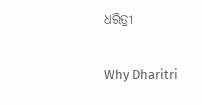ଧରିତ୍ରୀ

Why Dharitri